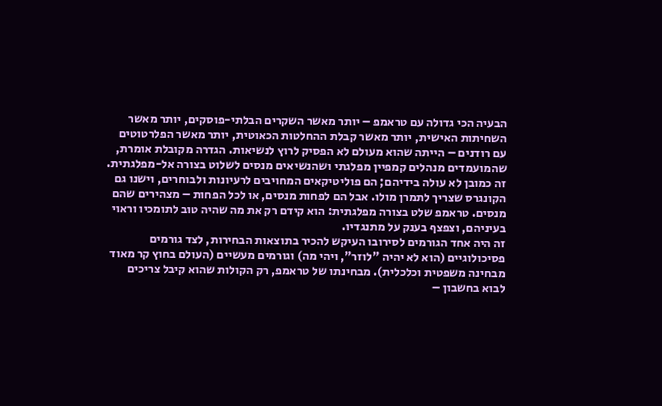הבעיה הכי גדולה עם טראמפ – יותר מאשר השקרים הבלתי-פוסקים, יותר מאשר השחיתות האישית, יותר מאשר קבלת ההחלטות הכאוטית, יותר מאשר הפלרטוטים עם רודנים – הייתה שהוא מעולם לא הפסיק לרוץ לנשיאות. הגדרה מקובלת אומרת, שהמועמדים מנהלים קמפיין מפלגתי ושהנשיאים מנסים לשלוט בצורה אל-מפלגתית. זה כמובן לא עולה בידיהם; הם פוליטיקאים המחויבים לרעיונות ולבוחרים, וישנו גם הקונגרס שצריך לתמרן מולו. אבל הם לפחות מנסים, או לכל הפחות – מצהירים שהם מנסים. טראמפ שלט בצורה מפלגתית: הוא קידם רק את מה שהיה טוב לתומכיו וראוי בעיניהם, וצפצף בענק על מתנגדיו.
זה היה אחד הגורמים לסירובו העיקש להכיר בתוצאות הבחירות, לצד גורמים פסיכולוגיים (הוא לא יהיה "לוזר", ויהי מה) וגורמים מעשיים (העולם בחוץ קר מאוד מבחינה משפטית וכלכלית). מבחינתו של טראמפ, רק הקולות שהוא קיבל צריכים לבוא בחשבון –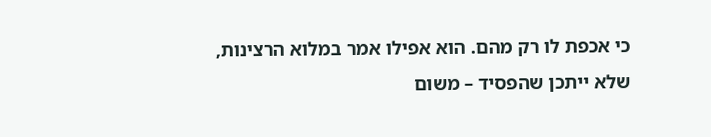כי אכפת לו רק מהם. הוא אפילו אמר במלוא הרצינות, שלא ייתכן שהפסיד – משום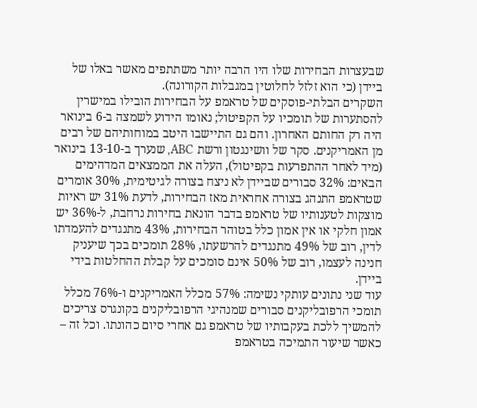שבעצרות הבחירות שלו היו הרבה יותר משתתפים מאשר באלו של ביידן (כי הוא זלזל לחלוטין במגבלות הקורונה).
השקרים הבלתי-פוסקים של טראמפ על הבחירות הובילו במישרין להסתערות של תומכיו על הקפיטול; נאומו הידוע לשמצה ב-6 בינואר היה רק החותם האחרון. והם גם התיישבו היטב במוחותיהם של רבים מן האמריקנים. סקר של וושינגטון ורשת ABC, שנערך ב-13-10 בינואר (מיד לאחר ההתפרעות בקפיטול), העלה את הממצאים המדהימים הבאים: 32% סבורים שביידן לא ניצח בצורה לגיטימית, 30% אומרים שטראמפ התנהג בצורה אחראית מאז הבחירות, לדעת 31% יש ראיות מוצקות לטענותיו של טראמפ בדבר הונאת בחירות נרחבת, ל-36% יש אמון חלקי או אין אמון כלל בטוהר הבחירות, 43% מתנגדים להעמדתו לדין, רוב של 49% מתנגדים להרשעתו, 28% תומכים בכך שיעניק חנינה לעצמו, רוב של 50% אינם סומכים על קבלת ההחלטות בידי ביידן.
עוד שני נתונים עותקי נשימה: 57% מכלל האמריקנים ו-76% מכלל תומכי הרפובליקנים סבורים שמנהיגי הרפובליקנים בקונגרס צריכים להמשיך ללכת בעקבותיו של טראמפ גם אחרי סיום כהונתו. וכל זה – כאשר שיעור התמיכה בטראמפ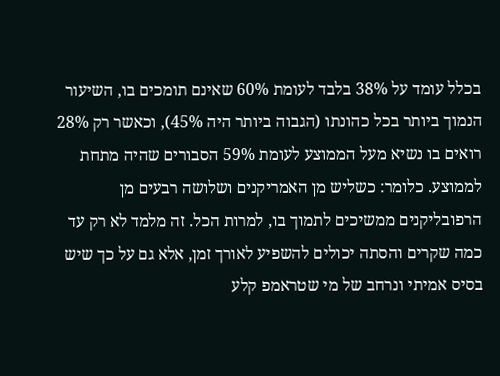בכלל עומד על 38% בלבד לעומת 60% שאינם תומכים בו, השיעור הנמוך ביותר בכל כהונתו (הגבוה ביותר היה 45%), וכאשר רק 28% רואים בו נשיא מעל הממוצע לעומת 59% הסבורים שהיה מתחת לממוצע. כלומר: כשליש מן האמריקנים ושלושה רבעים מן הרפובליקנים ממשיכים לתמוך בו, למרות הכל. זה מלמד לא רק עד כמה שקרים והסתה יכולים להשפיע לאורך זמן, אלא גם על כך שיש בסיס אמיתי ונרחב של מי שטראמפ קלע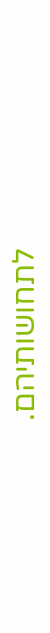לתחושותיהם.